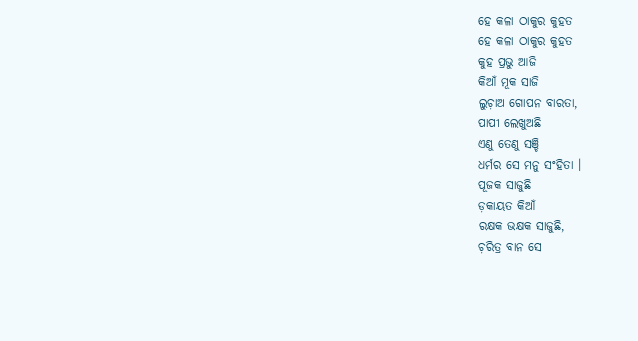ହେ କଳା ଠାକୁର କୁହତ
ହେ କଳା ଠାକୁର କୁହତ
କୁହ ପ୍ରଭୁ ଆଜି
କିଆଁ ମୂକ ସାଜି
ଲୁଚ଼ାଅ ଗୋପନ ବାରତା,
ପାପୀ ଲେଖୁଅଛି
ଏଣୁ ତେଣୁ ସଞ୍ଚି
ଧର୍ମର ସେ ମନୁ ସଂହିତା ।
ପୂଜକ ସାଜୁଛି
ଡ଼କାୟତ କିଆଁ
ରକ୍ଷକ ଭକ୍ଷକ ସାଜୁଛି,
ଚ଼ରିତ୍ର ବାନ ସେ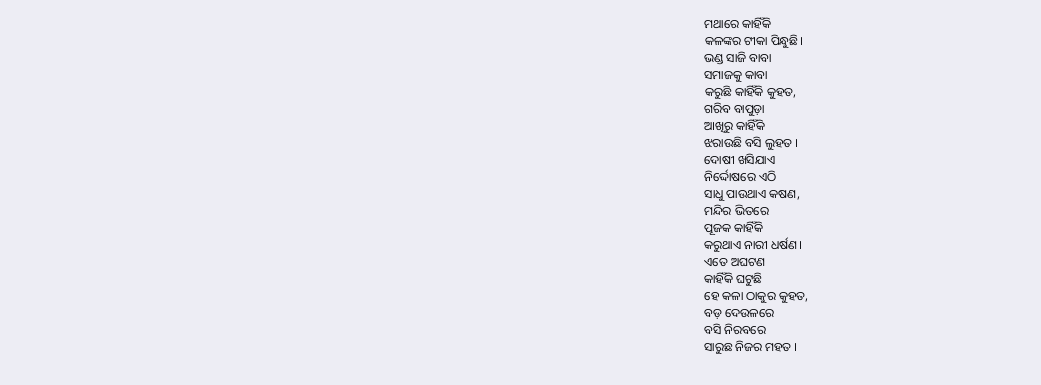ମଥାରେ କାହିଁକି
କଳଙ୍କର ଟୀକା ପିନ୍ଧୁଛି।
ଭଣ୍ଡ ସାଜି ବାବା
ସମାଜକୁ କାବା
କରୁଛି କାହିଁକି କୁହତ,
ଗରିବ ବାପୁଡ଼ା
ଆଖିରୁ କାହିଁକି
ଝରାଉଛି ବସି ଲୁହତ ।
ଦୋଷୀ ଖସିଯାଏ
ନିର୍ଦ୍ଦୋଷରେ ଏଠି
ସାଧୁ ପାଉଥାଏ କଷଣ,
ମନ୍ଦିର ଭିତରେ
ପୂଜକ କାହିଁକି
କରୁଥାଏ ନାରୀ ଧର୍ଷଣ।
ଏତେ ଅଘଟଣ
କାହିଁକି ଘଟୁଛି
ହେ କଳା ଠାକୁର କୁହତ,
ବଡ଼ ଦେଉଳରେ
ବସି ନିରବରେ
ସାରୁଛ ନିଜର ମହତ ।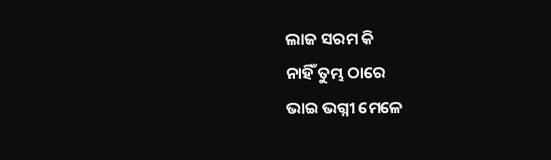ଲାଜ ସରମ କି
ନାହିଁ ତୁମ୍ଭ ଠାରେ
ଭାଇ ଭଗ୍ନୀ ମେଳେ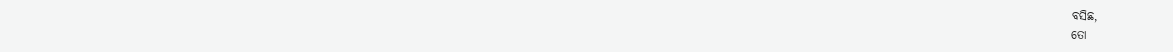ବସିଛ,
ତୋ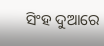ସିଂହ ଦୁଆରେ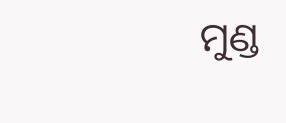ମୁଣ୍ଡ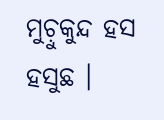ମୁଚ଼ୁକୁନ୍ଦ ହସ ହସୁଛ ।